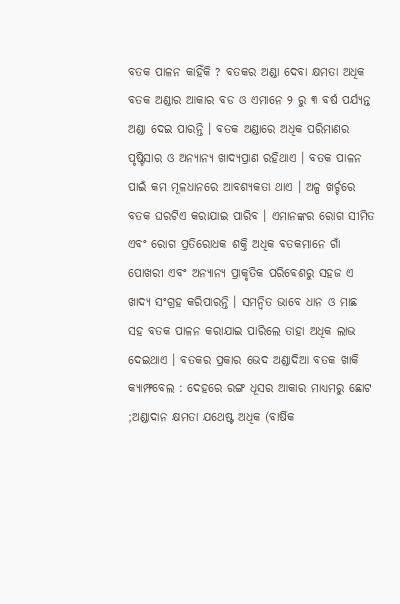ବତକ ପାଳନ କାହିଁକି ? ବତକର ଅଣ୍ଡା ଦେବା କ୍ଷମତା ଅଧିକ ବତକ ଅଣ୍ଡାର ଆକାର ବଡ ଓ ଏମାନେ ୨ ରୁ ୩ ବର୍ଷ ପର୍ଯ୍ୟନ୍ତ ଅଣ୍ଡା ଦେଇ ପାରନ୍ତି । ବତକ ଅଣ୍ଡାରେ ଅଧିକ ପରିମାଣର ପୃଷ୍ଟିସାର ଓ ଅନ୍ୟାନ୍ୟ ଖାଦ୍ୟପ୍ରାଣ ରହିଥାଏ । ବତକ ପାଳନ ପାଇଁ କମ ମୂଳଧାନରେ ଆବଶ୍ୟକତା ଥାଏ । ଅଳ୍ପ ଖର୍ଚ୍ଚରେ ବତକ ଘରଟିଏ କରାଯାଇ ପାରିବ । ଏମାନଙ୍କର ରୋଗ ସୀମିତ ଏବଂ ରୋଗ ପ୍ରତିରୋଧକ ଶକ୍ତି ଅଧିକ ବତକମାନେ ଗାଁ ପୋଖରୀ ଏବଂ ଅନ୍ୟାନ୍ୟ ପ୍ରାକୃତିକ ପରିବେଶରୁ ସହଜ ଏ ଖାଦ୍ୟ ସଂଗ୍ରହ କରିପାରନ୍ତି । ସମନ୍ଵିତ ଭାବେ ଧାନ ଓ ମାଛ ସହ ବତକ ପାଳନ କରାଯାଇ ପାରିଲେ ତାହା ଅଧିକ ଲାଭ ଦେଇଥାଏ । ବତକର ପ୍ରକାର ଭେଦ ଅଣ୍ଡାଦିଆ ବତକ ଖାକି କ୍ୟାମ୍ଫବେଲ : ଦେହରେ ରଙ୍ଗ ଧୂସର ଆକାର ମାଧ୍ୟମରୁ ଛୋଟ ;ଅଣ୍ଡାଦାନ କ୍ଷମତା ଯଥେଷ୍ଟ ଅଧିକ (ବାର୍ଷିକ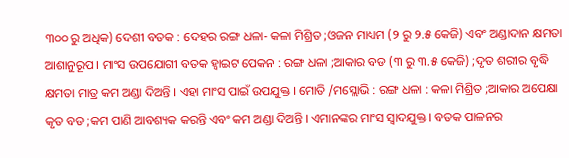୩୦୦ ରୁ ଅଧିକ) ଦେଶୀ ବତକ : ଦେହର ରଙ୍ଗ ଧଳା- କଳା ମିଶ୍ରିତ ;ଓଜନ ମାଧ୍ୟମ (୨ ରୁ ୨.୫ କେଜି) ଏବଂ ଅଣ୍ଡାଦାନ କ୍ଷମତା ଆଶାନୁରୂପ । ମାଂସ ଉପଯୋଗୀ ବତକ ହ୍ଵାଇଟ ପେକନ : ରଙ୍ଗ ଧଳା ;ଆକାର ବଡ (୩ ରୁ ୩.୫ କେଜି) ;ଦୃତ ଶରୀର ବୃଦ୍ଧି କ୍ଷମତା ମାତ୍ର କମ ଅଣ୍ଡା ଦିଅନ୍ତି । ଏହା ମାଂସ ପାଇଁ ଉପଯୁକ୍ତ । ମୋତି /ମସ୍ଲୋଭି : ରଙ୍ଗ ଧଳା : କଳା ମିଶ୍ରିତ ;ଆକାର ଅପେକ୍ଷା କୃତ ବଡ ;କମ ପାଣି ଆବଶ୍ୟକ କରନ୍ତି ଏବଂ କମ ଅଣ୍ଡା ଦିଅନ୍ତି । ଏମାନଙ୍କର ମାଂସ ସ୍ଵାଦଯୁକ୍ତ । ବତକ ପାଳନର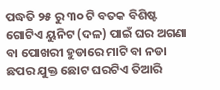ପଦ୍ଧତି ୨୫ ରୁ ୩୦ ଟି ବତକ ବିଶିଷ୍ଟ ଗୋଟିଏ ୟୁନିଟ (ଦଳ) ପାଇଁ ଘର ଅଗଣା ବା ପୋଖରୀ ହୁଡାରେ ମାଟି ବା ନଡା ଛପର ଯୁକ୍ତ ଛୋଟ ଘରଟିଏ ତିଆରି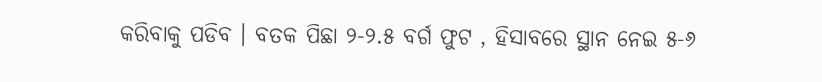କରିବାକୁ ପଡିବ । ବତକ ପିଛା ୨-୨.୫ ବର୍ଗ ଫୁଟ , ହିସାବରେ ସ୍ଥାନ ନେଇ ୫-୬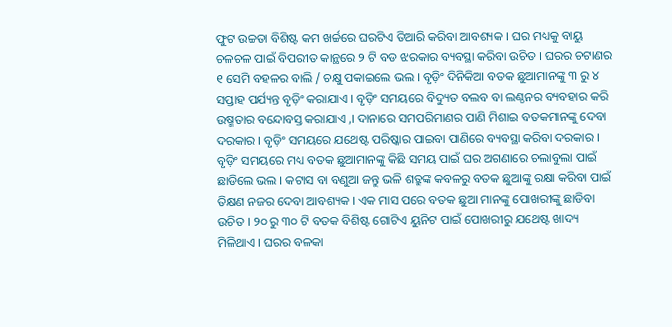ଫୁଟ ଉଚ୍ଚତା ବିଶିଷ୍ଟ କମ ଖର୍ଚ୍ଚରେ ଘରଟିଏ ତିଆରି କରିବା ଆବଶ୍ୟକ । ଘର ମଧ୍ୟକୁ ବାୟୁ ଚଳଚଳ ପାଇଁ ବିପରୀତ କାନ୍ଥରେ ୨ ଟି ବଡ ଝରକାର ବ୍ୟବସ୍ଥା କରିବା ଉଚିତ । ଘରର ଚଟାଣର ୧ ସେମି ବହଳର ବାଲି / ଚକ୍ଷୁ ପକାଇଲେ ଭଲ । ବୃଡ଼ିଂ ଦିନିକିଆ ବତକ ଛୁଆମାନଙ୍କୁ ୩ ରୁ ୪ ସପ୍ତାହ ପର୍ଯ୍ୟନ୍ତ ବୃଡ଼ିଂ କରାଯାଏ । ବୃଡ଼ିଂ ସମୟରେ ବିଦ୍ୟୁତ ବଲବ ବା ଲଣ୍ଠନର ବ୍ୟବହାର କରି ଉଷ୍ମତାର ବନ୍ଦୋବସ୍ତ କରାଯାଏ ,। ଦାନାରେ ସମପରିମାଣର ପାଣି ମିଶାଇ ବତକମାନଙ୍କୁ ଦେବା ଦରକାର । ବୃଡ଼ିଂ ସମୟରେ ଯଥେଷ୍ଟ ପରିଷ୍କାର ପାଇବା ପାଣିରେ ବ୍ୟବସ୍ଥା କରିବା ଦରକାର । ବୃଡ଼ିଂ ସମୟରେ ମଧ୍ୟ ବତକ ଛୁଆମାନଙ୍କୁ କିଛି ସମୟ ପାଇଁ ଘର ଅଗଣାରେ ଚଲାବୁଲା ପାଇଁ ଛାଡିଲେ ଭଲ । କଟାସ ବା ବଣୁଆ ଜନ୍ତୁ ଭଳି ଶତ୍ରୁଙ୍କ କବଳରୁ ବତକ ଛୁଆଙ୍କୁ ରକ୍ଷା କରିବା ପାଇଁ ତିକ୍ଷଣ ନଜର ଦେବା ଆବଶ୍ୟକ । ଏକ ମାସ ପରେ ବତକ ଛୁଆ ମାନଙ୍କୁ ପୋଖରୀଙ୍କୁ ଛାଡିବା ଉଚିତ । ୨୦ ରୁ ୩୦ ଟି ବତକ ବିଶିଷ୍ଟ ଗୋଟିଏ ୟୁନିଟ ପାଇଁ ପୋଖରୀରୁ ଯଥେଷ୍ଟ ଖାଦ୍ୟ ମିଳିଥାଏ । ଘରର ବଳକା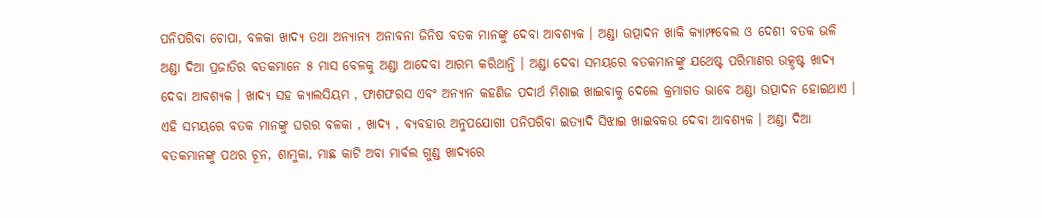ପନିପରିବା ଚୋପା, ବଳକା ଖାଦ୍ୟ ତଥା ଅନ୍ୟାନ୍ୟ ଅନାବନା ଜିନିଷ ବତକ ମାନଙ୍କୁ ଦେବା ଆବଶ୍ୟକ । ଅଣ୍ଡା ଉତ୍ପାଦନ ଖାକି କ୍ୟାମ୍ଫବେଲ ଓ ଦେଶୀ ବତକ ଭଳି ଅଣ୍ଡା ଦିଆ ପ୍ରଜାତିର ବତକମାନେ ୫ ମାସ ବେଳକୁ ଅଣ୍ଡା ଆଦେବା ଆରମ୍ଭ କରିଥାନ୍ତି । ଅଣ୍ଡା ଦେବା ସମୟରେ ବତକମାନଙ୍କୁ ଯଥେଷ୍ଟ ପରିମାଣର ଉତ୍କୃଷ୍ଟ ଖାଦ୍ୟ ଦେବା ଆବଶ୍ୟକ । ଖାଦ୍ୟ ସହ କ୍ୟାଲସିୟମ , ଫାଶଫରସ ଏବଂ ଅନ୍ୟାନ କହଣିଜ ପଦାର୍ଥ ମିଶାଇ ଖାଇବାକୁ ଦେଲେ କ୍ରମାଗତ ଭାବେ ଅଣ୍ଡା ଉତ୍ପାଦନ ହୋଇଥାଏ । ଏହି ସମୟରେ ବତକ ମାନଙ୍କୁ ଘରର ବଳକା , ଖାଦ୍ୟ , ବ୍ୟବହାର ଅନୁପଯୋଗୀ ପନିପରିବା ଇତ୍ୟାଦି ସିଝାଇ ଖାଇବକଉ ଦେବା ଆବଶ୍ୟକ । ଅଣ୍ଡା ଦିଆ ବତକମାନଙ୍କୁ ପଥର ଚୂନ, ଶାମୁକା, ମାଛ କାଟି ଅବା ମାର୍ବଲ ଗୁଣ୍ଡ ଖାଦ୍ୟରେ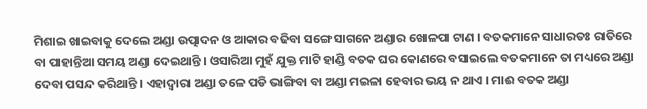ମିଶାଇ ଖାଇବାକୁ ଦେଲେ ଅଣ୍ଡା ଉତ୍ପାଦନ ଓ ଆକାର ବଢିବା ସଙ୍ଗେ ସାଗନେ ଅଣ୍ଡାର ଖୋଳପା ଟାଣ । ବତକମାନେ ସାଧାରତଃ ରାତିରେ ବା ପାହାନ୍ତିଆ ସମୟ ଅଣ୍ଡା ଦେଇଥାନ୍ତି । ଓସାରିଆ ମୁହଁ ଯୁକ୍ତ ମାଟି ହାଣ୍ଡି ବତକ ଘର କୋଣରେ ବସାଇଲେ ବତକମାନେ ତା ମଧ୍ୟରେ ଅଣ୍ଡା ଦେବା ପସନ୍ଦ କରିଥାନ୍ତି । ଏହାଦ୍ଵାରା ଅଣ୍ଡା ତଳେ ପଡି ଭାଙ୍ଗିବା ବା ଅଣ୍ଡା ମଇଳା ହେବାର ଭୟ ନ ଥାଏ । ମାଈ ବତକ ଅଣ୍ଡା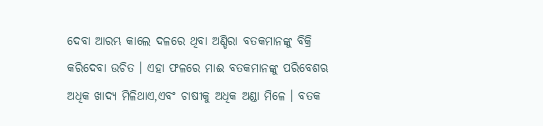ଦେବା ଆରମ୍ଭ କାଲେ ଦଳରେ ଥିବା ଅଣ୍ଡିରା ବତକମାନଙ୍କୁ ବିକ୍ରି କରିଦେବା ଉଚିତ । ଏହା ଫଳରେ ମାଈ ବତକମାନଙ୍କୁ ପରିବେଶଋ ଅଧିକ ଖାଦ୍ୟ ମିଳିଥାଏ,ଏବଂ ଚାଷୀକୁ ଅଧିକ ଅଣ୍ଡା ମିଳେ । ବତକ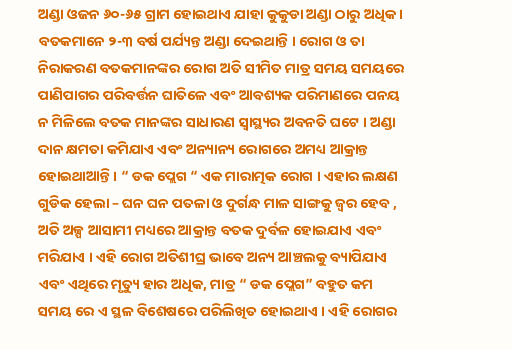ଅଣ୍ଡା ଓଜନ ୬୦-୬୫ ଗ୍ରାମ ହୋଇଥାଏ ଯାହା କୁକୁଡା ଅଣ୍ଡା ଠାରୁ ଅଧିକ । ବତକମାନେ ୨-୩ ବର୍ଷ ପର୍ଯ୍ୟନ୍ତ ଅଣ୍ଡା ଦେଇଥାନ୍ତି । ରୋଗ ଓ ତା ନିରାକରଣ ବତକମାନଙ୍କର ରୋଗ ଅତି ସୀମିତ ମାତ୍ର ସମୟ ସମୟରେ ପାଣିପାଗର ପରିବର୍ତ୍ତନ ଘାତିଳେ ଏବଂ ଆବଶ୍ୟକ ପରିମାଣରେ ପନୟ ନ ମିଳିଲେ ବତକ ମାନଙ୍କର ସାଧାରଣ ସ୍ୱାସ୍ଥ୍ୟର ଅବନତି ଘଟେ । ଅଣ୍ଡା ଦାନ କ୍ଷମତା କମିଯାଏ ଏବଂ ଅନ୍ୟାନ୍ୟ ରୋଗରେ ଅମଧ୍ୟ ଆକ୍ରାନ୍ତ ହୋଇଥାଆନ୍ତି । “ ଡକ ପ୍ଲେଗ “ ଏକ ମାରାତ୍ମକ ରୋଗ । ଏହାର ଲକ୍ଷଣ ଗୁଡିକ ହେଲା – ଘନ ଘନ ପତଳା ଓ ଦୁର୍ଗନ୍ଧ ମାଳ ସାଙ୍ଗକୁ ଜ୍ଵର ହେବ , ଅତି ଅଳ୍ପ ଆସାମୀ ମଧ୍ୟରେ ଆକ୍ରାନ୍ତ ବତକ ଦୁର୍ବଳ ହୋଇଯାଏ ଏବଂ ମରିଯାଏ । ଏହି ରୋଗ ଅତିଶୀଘ୍ର ଭାବେ ଅନ୍ୟ ଆଞ୍ଚଲକୁ ବ୍ୟାପିଯାଏ ଏବଂ ଏଥିରେ ମୃତ୍ୟୁ ହାର ଅଧିକ, ମାତ୍ର “ ଡକ ପ୍ଲେଗ” ବହୁତ କମ ସମୟ ରେ ଏ ସ୍ଥଳ ବିଶେଷରେ ପରିଲିଖିତ ହୋଇଥାଏ । ଏହି ରୋଗର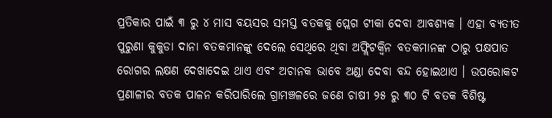ପ୍ରତିକାର ପାଇଁ ୩ ରୁ ୪ ମାସ ବୟସର ସମସ୍ତ ବତକକୁ ପ୍ଲେଗ ଟୀକା ଦେବା ଆବଶ୍ୟକ । ଏହା ବ୍ୟତୀତ ପୁରୁଣା କୁକୁଡା ଦାନା ବତକମାନଙ୍କୁ ଦେଲେ ସେଥିରେ ଥିବା ଅଫ୍ଲିଟକ୍ଵିନ ବତକମାନଙ୍କ ଠାରୁ ପକ୍ଷପାତ ରୋଗର ଲକ୍ଷଣ ଦେଖାଦେଇ ଥାଏ ଏବଂ ଅଚାନକ ଭାବେ ଅଣ୍ଡା ଦେବା ବନ୍ଦ ହୋଇଥାଏ । ଉପରୋକଟ ପ୍ରଣାଳୀର ବତକ ପାଳନ କରିପାରିଲେ ଗ୍ରାମଞ୍ଚଳରେ ଜଣେ ଚାଷୀ ୨୫ ରୁ ୩୦ ଟି ବତକ ବିଶିଷ୍ଟ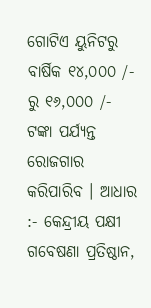ଗୋଟିଏ ୟୁନିଟରୁ ବାର୍ଷିକ ୧୪,୦୦୦ /- ରୁ ୧୬,୦୦୦ /- ଟଙ୍କା ପର୍ଯ୍ୟନ୍ତ ରୋଜଗାର କରିପାରିବ । ଆଧାର :- କେନ୍ଦ୍ରୀୟ ପକ୍ଷୀ ଗବେଷଣା ପ୍ରତିଷ୍ଠାନ,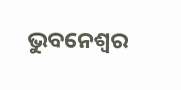ଭୁବନେଶ୍ଵର